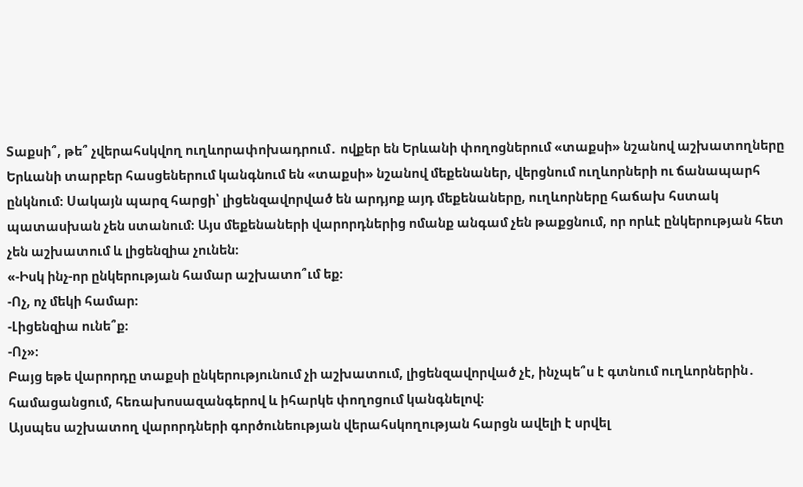Տաքսի՞, թե՞ չվերահսկվող ուղևորափոխադրում․ ովքեր են Երևանի փողոցներում «տաքսի» նշանով աշխատողները
Երևանի տարբեր հասցեներում կանգնում են «տաքսի» նշանով մեքենաներ, վերցնում ուղևորների ու ճանապարհ ընկնում։ Սակայն պարզ հարցի՝ լիցենզավորված են արդյոք այդ մեքենաները, ուղևորները հաճախ հստակ պատասխան չեն ստանում։ Այս մեքենաների վարորդներից ոմանք անգամ չեն թաքցնում, որ որևէ ընկերության հետ չեն աշխատում և լիցենզիա չունեն։
«-Իսկ ինչ-որ ընկերության համար աշխատո՞ւմ եք։
-Ոչ, ոչ մեկի համար։
-Լիցենզիա ունե՞ք։
-Ոչ»։
Բայց եթե վարորդը տաքսի ընկերությունում չի աշխատում, լիցենզավորված չէ, ինչպե՞ս է գտնում ուղևորներին․ համացանցում, հեռախոսազանգերով և իհարկե փողոցում կանգնելով։
Այսպես աշխատող վարորդների գործունեության վերահսկողության հարցն ավելի է սրվել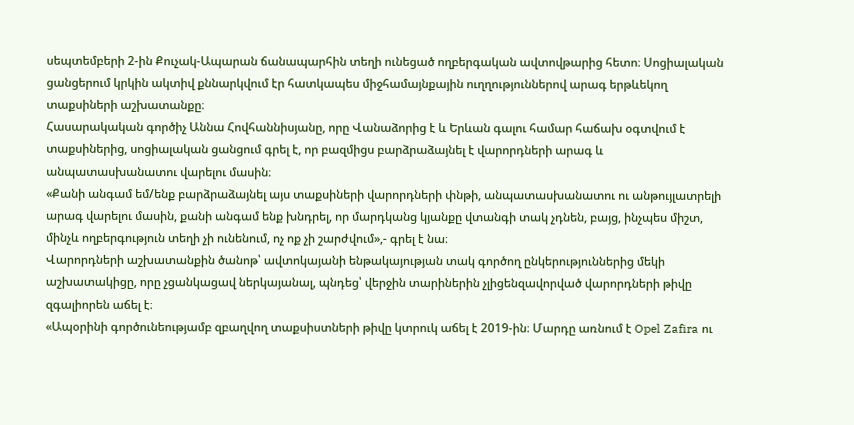սեպտեմբերի 2-ին Քուչակ-Ապարան ճանապարհին տեղի ունեցած ողբերգական ավտովթարից հետո։ Սոցիալական ցանցերում կրկին ակտիվ քննարկվում էր հատկապես միջհամայնքային ուղղություններով արագ երթևեկող տաքսիների աշխատանքը։
Հասարակական գործիչ Աննա Հովհաննիսյանը, որը Վանաձորից է և Երևան գալու համար հաճախ օգտվում է տաքսիներից, սոցիալական ցանցում գրել է, որ բազմիցս բարձրաձայնել է վարորդների արագ և անպատասխանատու վարելու մասին։
«Քանի անգամ եմ/ենք բարձրաձայնել այս տաքսիների վարորդների փնթի, անպատասխանատու ու անթույլատրելի արագ վարելու մասին, քանի անգամ ենք խնդրել, որ մարդկանց կյանքը վտանգի տակ չդնեն, բայց, ինչպես միշտ, մինչև ողբերգություն տեղի չի ունենում, ոչ ոք չի շարժվում»,- գրել է նա։
Վարորդների աշխատանքին ծանոթ՝ ավտոկայանի ենթակայության տակ գործող ընկերություններից մեկի աշխատակիցը, որը չցանկացավ ներկայանալ, պնդեց՝ վերջին տարիներին չլիցենզավորված վարորդների թիվը զգալիորեն աճել է։
«Ապօրինի գործունեությամբ զբաղվող տաքսիստների թիվը կտրուկ աճել է 2019-ին։ Մարդը առնում է Opel Zafira ու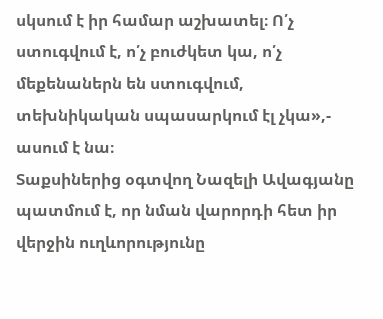սկսում է իր համար աշխատել։ Ո՛չ ստուգվում է, ո՛չ բուժկետ կա, ո՛չ մեքենաներն են ստուգվում, տեխնիկական սպասարկում էլ չկա»,- ասում է նա։
Տաքսիներից օգտվող Նազելի Ավագյանը պատմում է, որ նման վարորդի հետ իր վերջին ուղևորությունը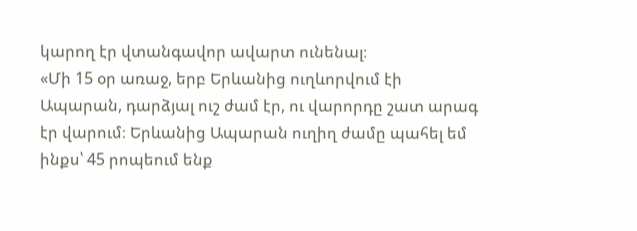կարող էր վտանգավոր ավարտ ունենալ։
«Մի 15 օր առաջ, երբ Երևանից ուղևորվում էի Ապարան, դարձյալ ուշ ժամ էր, ու վարորդը շատ արագ էր վարում։ Երևանից Ապարան ուղիղ ժամը պահել եմ ինքս՝ 45 րոպեում ենք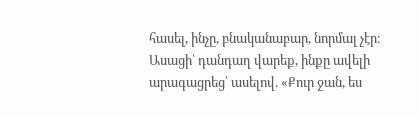հասել, ինչը, բնականաբար, նորմալ չէր։ Ասացի՝ դանդաղ վարեք, ինքը ավելի արագացրեց՝ ասելով. «Քուր ջան, ես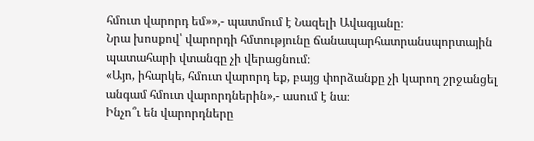հմուտ վարորդ եմ»»,- պատմում է Նազելի Ավագյանը։
Նրա խոսքով՝ վարորդի հմտությունը ճանապարհատրանսպորտային պատահարի վտանգը չի վերացնում։
«Այո, իհարկե, հմուտ վարորդ եք, բայց փորձանքը չի կարող շրջանցել անգամ հմուտ վարորդներին»,- ասում է նա։
Ինչո՞ւ են վարորդները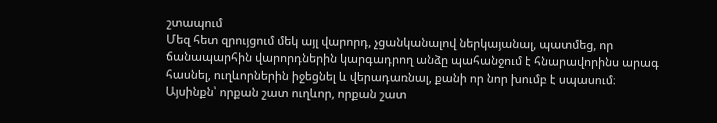շտապում
Մեզ հետ զրույցում մեկ այլ վարորդ, չցանկանալով ներկայանալ, պատմեց, որ ճանապարհին վարորդներին կարգադրող անձը պահանջում է հնարավորինս արագ հասնել, ուղևորներին իջեցնել և վերադառնալ, քանի որ նոր խումբ է սպասում։ Այսինքն՝ որքան շատ ուղևոր, որքան շատ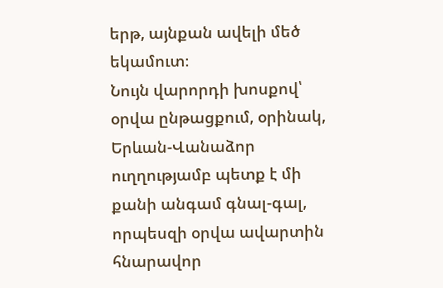երթ, այնքան ավելի մեծ եկամուտ։
Նույն վարորդի խոսքով՝ օրվա ընթացքում, օրինակ, Երևան-Վանաձոր ուղղությամբ պետք է մի քանի անգամ գնալ-գալ, որպեսզի օրվա ավարտին հնարավոր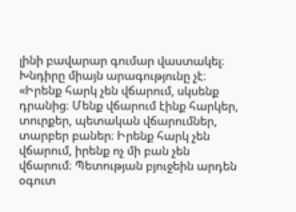լինի բավարար գումար վաստակել։
Խնդիրը միայն արագությունը չէ։
«Իրենք հարկ չեն վճարում, սկսենք դրանից։ Մենք վճարում էինք հարկեր, տուրքեր, պետական վճարումներ, տարբեր բաներ։ Իրենք հարկ չեն վճարում, իրենք ոչ մի բան չեն վճարում։ Պետության բյուջեին արդեն օգուտ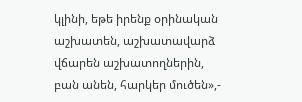կլինի, եթե իրենք օրինական աշխատեն, աշխատավարձ վճարեն աշխատողներին, բան անեն, հարկեր մուծեն»,-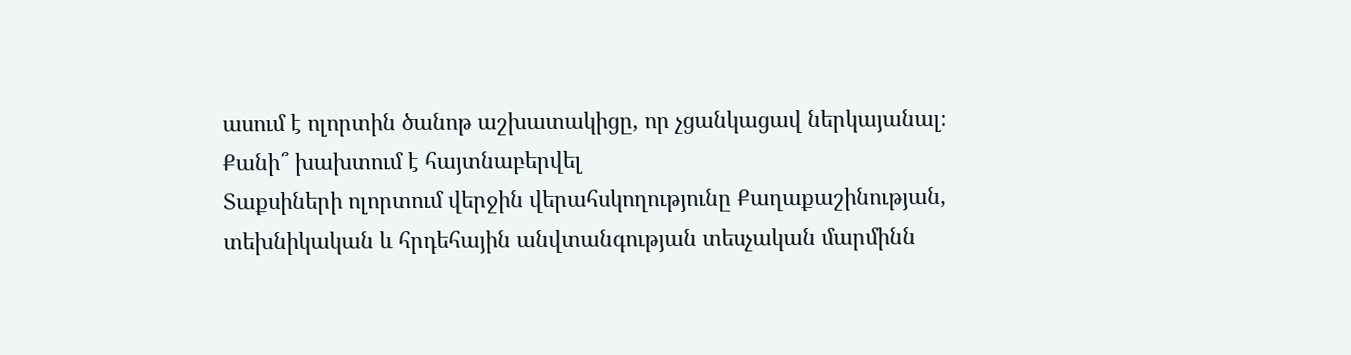ասում է ոլորտին ծանոթ աշխատակիցը, որ չցանկացավ ներկայանալ։
Քանի՞ խախտում է հայտնաբերվել
Տաքսիների ոլորտում վերջին վերահսկողությունը Քաղաքաշինության, տեխնիկական և հրդեհային անվտանգության տեսչական մարմինն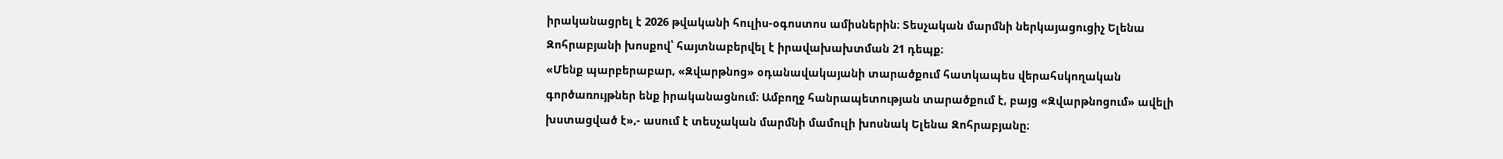իրականացրել է 2026 թվականի հուլիս-օգոստոս ամիսներին։ Տեսչական մարմնի ներկայացուցիչ Ելենա Զոհրաբյանի խոսքով՝ հայտնաբերվել է իրավախախտման 21 դեպք։
«Մենք պարբերաբար, «Զվարթնոց» օդանավակայանի տարածքում հատկապես վերահսկողական գործառույթներ ենք իրականացնում։ Ամբողջ հանրապետության տարածքում է, բայց «Զվարթնոցում» ավելի խստացված է»,- ասում է տեսչական մարմնի մամուլի խոսնակ Ելենա Զոհրաբյանը։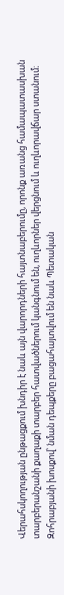Վերահսկողության ընթացքում խնդիր է նաև այն վարորդների հայտնաբերումը, որոնք առանց համապատասխան տարբերանշանի քաղաքի տարբեր հատվածներում կանգնում են, ուղևորներ վերցնում և ուղևորավճար ստանում։
Զոհրաբյանի խոսքով՝ նման դեպքերը բացահայտվում են նաև Պետական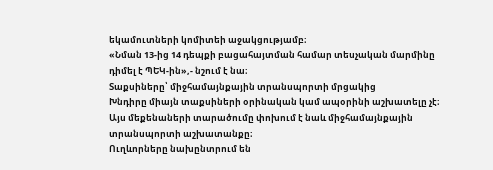եկամուտների կոմիտեի աջակցությամբ։
«Նման 13-ից 14 դեպքի բացահայտման համար տեսչական մարմինը դիմել է ՊԵԿ-ին»,- նշում է նա։
Տաքսիները՝ միջհամայնքային տրանսպորտի մրցակից
Խնդիրը միայն տաքսիների օրինական կամ ապօրինի աշխատելը չէ։ Այս մեքենաների տարածումը փոխում է նաև միջհամայնքային տրանսպորտի աշխատանքը։
Ուղևորները նախընտրում են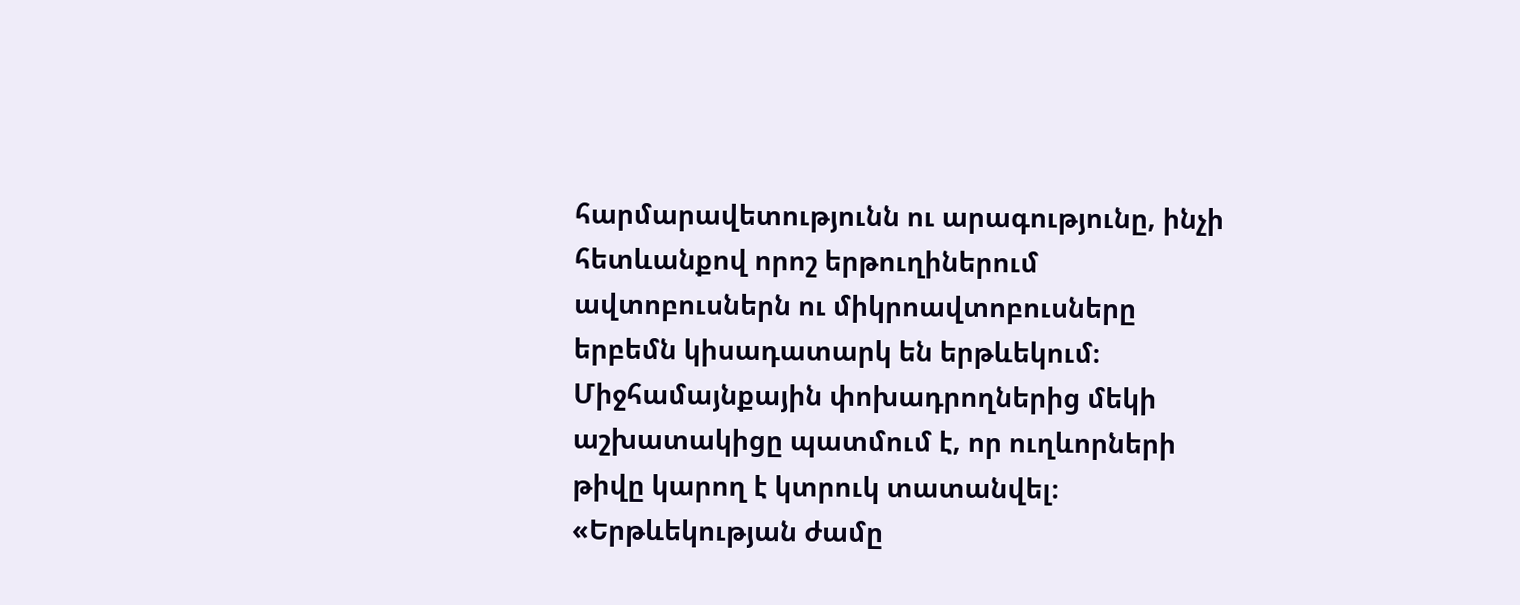հարմարավետությունն ու արագությունը, ինչի հետևանքով որոշ երթուղիներում ավտոբուսներն ու միկրոավտոբուսները երբեմն կիսադատարկ են երթևեկում։
Միջհամայնքային փոխադրողներից մեկի աշխատակիցը պատմում է, որ ուղևորների թիվը կարող է կտրուկ տատանվել։
«Երթևեկության ժամը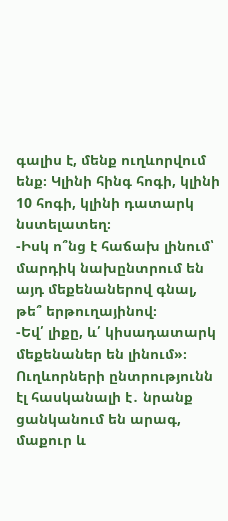գալիս է, մենք ուղևորվում ենք։ Կլինի հինգ հոգի, կլինի 10 հոգի, կլինի դատարկ նստելատեղ։
-Իսկ ո՞նց է հաճախ լինում՝ մարդիկ նախընտրում են այդ մեքենաներով գնալ, թե՞ երթուղայինով։
-Եվ՛ լիքը, և՛ կիսադատարկ մեքենաներ են լինում»։
Ուղևորների ընտրությունն էլ հասկանալի է․ նրանք ցանկանում են արագ, մաքուր և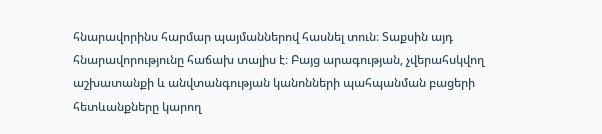հնարավորինս հարմար պայմաններով հասնել տուն։ Տաքսին այդ հնարավորությունը հաճախ տալիս է։ Բայց արագության, չվերահսկվող աշխատանքի և անվտանգության կանոնների պահպանման բացերի հետևանքները կարող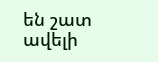են շատ ավելի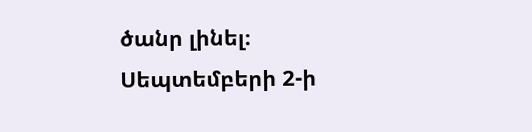ծանր լինել։
Սեպտեմբերի 2-ի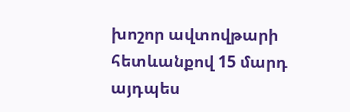խոշոր ավտովթարի հետևանքով 15 մարդ այդպես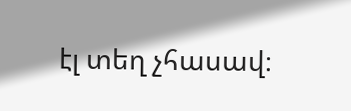էլ տեղ չհասավ։